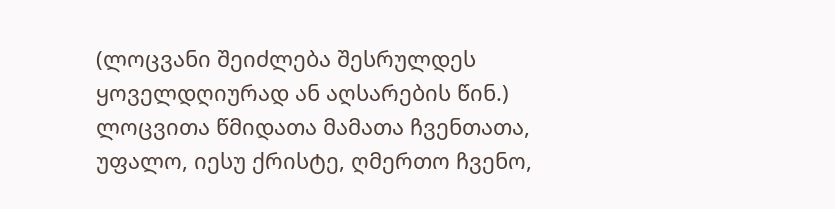(ლოცვანი შეიძლება შესრულდეს ყოველდღიურად ან აღსარების წინ.)
ლოცვითა წმიდათა მამათა ჩვენთათა, უფალო, იესუ ქრისტე, ღმერთო ჩვენო,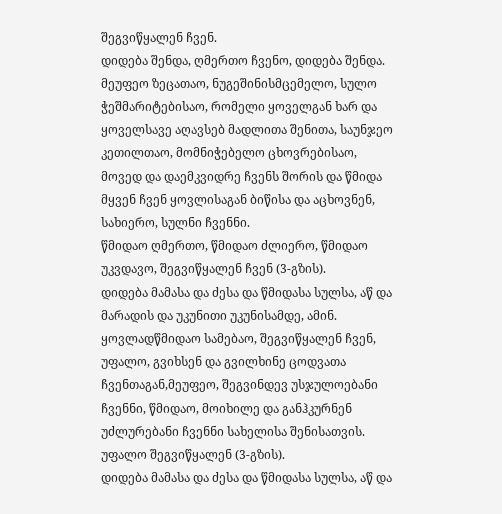შეგვიწყალენ ჩვენ.
დიდება შენდა, ღმერთო ჩვენო, დიდება შენდა.
მეუფეო ზეცათაო, ნუგეშინისმცემელო, სულო ჭეშმარიტებისაო, რომელი ყოველგან ხარ და ყოველსავე აღავსებ მადლითა შენითა, საუნჯეო კეთილთაო, მომნიჭებელო ცხოვრებისაო, მოვედ და დაემკვიდრე ჩვენს შორის და წმიდა მყვენ ჩვენ ყოვლისაგან ბიწისა და აცხოვნენ, სახიერო, სულნი ჩვენნი.
წმიდაო ღმერთო, წმიდაო ძლიერო, წმიდაო უკვდავო, შეგვიწყალენ ჩვენ (3-გზის).
დიდება მამასა და ძესა და წმიდასა სულსა, აწ და მარადის და უკუნითი უკუნისამდე, ამინ.
ყოვლადწმიდაო სამებაო, შეგვიწყალენ ჩვენ, უფალო, გვიხსენ და გვილხინე ცოდვათა ჩვენთაგან,მეუფეო, შეგვინდევ უსჯულოებანი ჩვენნი, წმიდაო, მოიხილე და განჰკურნენ უძლურებანი ჩვენნი სახელისა შენისათვის.
უფალო შეგვიწყალენ (3-გზის).
დიდება მამასა და ძესა და წმიდასა სულსა, აწ და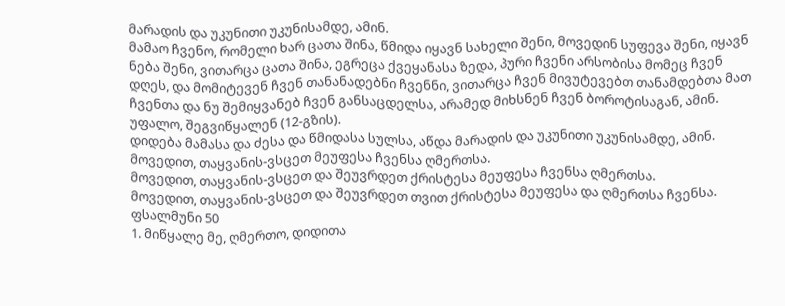მარადის და უკუნითი უკუნისამდე, ამინ.
მამაო ჩვენო, რომელი ხარ ცათა შინა, წმიდა იყავნ სახელი შენი, მოვედინ სუფევა შენი, იყავნ ნება შენი, ვითარცა ცათა შინა, ეგრეცა ქვეყანასა ზედა, პური ჩვენი არსობისა მომეც ჩვენ დღეს, და მომიტევენ ჩვენ თანანადებნი ჩვენნი, ვითარცა ჩვენ მივუტევებთ თანამდებთა მათ ჩვენთა და ნუ შემიყვანებ ჩვენ განსაცდელსა, არამედ მიხსნენ ჩვენ ბოროტისაგან, ამინ.
უფალო, შეგვიწყალენ (12-გზის).
დიდება მამასა და ძესა და წმიდასა სულსა, აწდა მარადის და უკუნითი უკუნისამდე, ამინ.
მოვედით, თაყვანის-ვსცეთ მეუფესა ჩვენსა ღმერთსა.
მოვედით, თაყვანის-ვსცეთ და შეუვრდეთ ქრისტესა მეუფესა ჩვენსა ღმერთსა.
მოვედით, თაყვანის-ვსცეთ და შეუვრდეთ თვით ქრისტესა მეუფესა და ღმერთსა ჩვენსა.
ფსალმუნი 50
1. მიწყალე მე, ღმერთო, დიდითა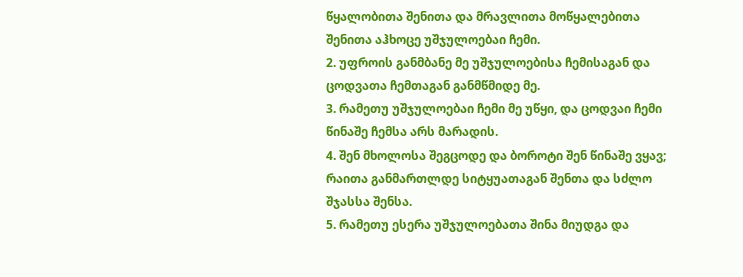წყალობითა შენითა და მრავლითა მოწყალებითა შენითა აჰხოცე უშჯულოებაი ჩემი.
2. უფროის განმბანე მე უშჯულოებისა ჩემისაგან და ცოდვათა ჩემთაგან განმწმიდე მე.
3. რამეთუ უშჯულოებაი ჩემი მე უწყი, და ცოდვაი ჩემი წინაშე ჩემსა არს მარადის.
4. შენ მხოლოსა შეგცოდე და ბოროტი შენ წინაშე ვყავ; რაითა განმართლდე სიტყუათაგან შენთა და სძლო შჯასსა შენსა.
5. რამეთუ ესერა უშჯულოებათა შინა მიუდგა და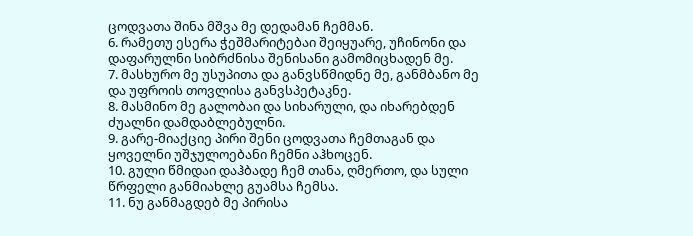ცოდვათა შინა მშვა მე დედამან ჩემმან.
6. რამეთუ ესერა ჭეშმარიტებაი შეიყუარე, უჩინონი და დაფარულნი სიბრძნისა შენისანი გამომიცხადენ მე.
7. მასხურო მე უსუპითა და განვსწმიდნე მე, განმბანო მე და უფროის თოვლისა განვსპეტაკნე.
8. მასმინო მე გალობაი და სიხარული, და იხარებდენ ძუალნი დამდაბლებულნი.
9. გარე-მიაქციე პირი შენი ცოდვათა ჩემთაგან და ყოველნი უშჯულოებანი ჩემნი აჰხოცენ.
10. გული წმიდაი დაჰბადე ჩემ თანა, ღმერთო, და სული წრფელი განმიახლე გუამსა ჩემსა.
11. ნუ განმაგდებ მე პირისა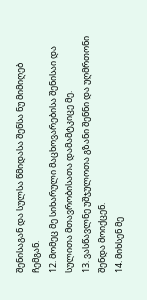შენისაგან და სულსა წმიდასა შენსა ნუ მიმიღებ ჩემგან.
12. მომეც მე სიხარული მაცხოვარებისა შენისაი და სულითა მთავრობისათა დამამტკიცე მე.
13. ვასწავლნე უშჯულოთა გზანი შენნი და უღმრთონი შენდა მოიქცენ.
14. მიხსენ მე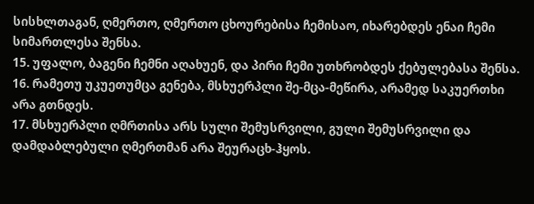სისხლთაგან, ღმერთო, ღმერთო ცხოურებისა ჩემისაო, იხარებდეს ენაი ჩემი სიმართლესა შენსა.
15. უფალო, ბაგენი ჩემნი აღახუენ, და პირი ჩემი უთხრობდეს ქებულებასა შენსა.
16. რამეთუ უკუეთუმცა გენება, მსხუერპლი შე-მცა-მეწირა, არამედ საკუერთხი არა გთნდეს.
17. მსხუერპლი ღმრთისა არს სული შემუსრვილი, გული შემუსრვილი და დამდაბლებული ღმერთმან არა შეურაცხ-ჰყოს.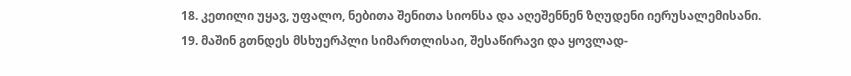18. კეთილი უყავ, უფალო, ნებითა შენითა სიონსა და აღეშენნენ ზღუდენი იერუსალემისანი.
19. მაშინ გთნდეს მსხუერპლი სიმართლისაი, შესაწირავი და ყოვლად-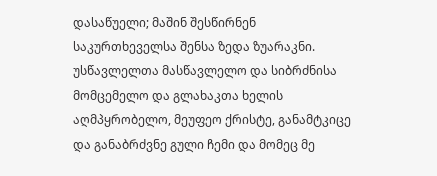დასაწუელი; მაშინ შესწირნენ საკურთხეველსა შენსა ზედა ზუარაკნი.
უსწავლელთა მასწავლელო და სიბრძნისა მომცემელო და გლახაკთა ხელის აღმპყრობელო, მეუფეო ქრისტე, განამტკიცე და განაბრძვნე გული ჩემი და მომეც მე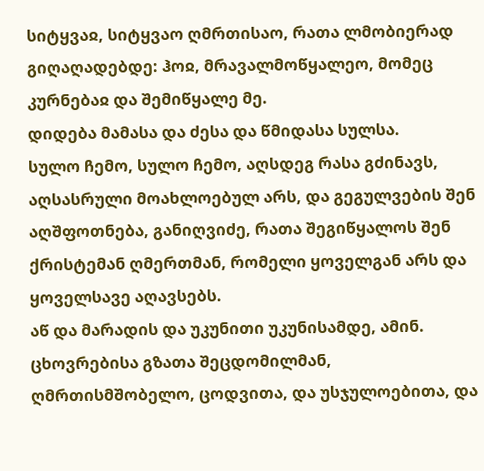სიტყვაჲ, სიტყვაო ღმრთისაო, რათა ლმობიერად გიღაღადებდე: ჰოჲ, მრავალმოწყალეო, მომეც კურნებაჲ და შემიწყალე მე.
დიდება მამასა და ძესა და წმიდასა სულსა.
სულო ჩემო, სულო ჩემო, აღსდეგ რასა გძინავს, აღსასრული მოახლოებულ არს, და გეგულვების შენ აღშფოთნება, განიღვიძე, რათა შეგიწყალოს შენ ქრისტემან ღმერთმან, რომელი ყოველგან არს და ყოველსავე აღავსებს.
აწ და მარადის და უკუნითი უკუნისამდე, ამინ.
ცხოვრებისა გზათა შეცდომილმან, ღმრთისმშობელო, ცოდვითა, და უსჯულოებითა, და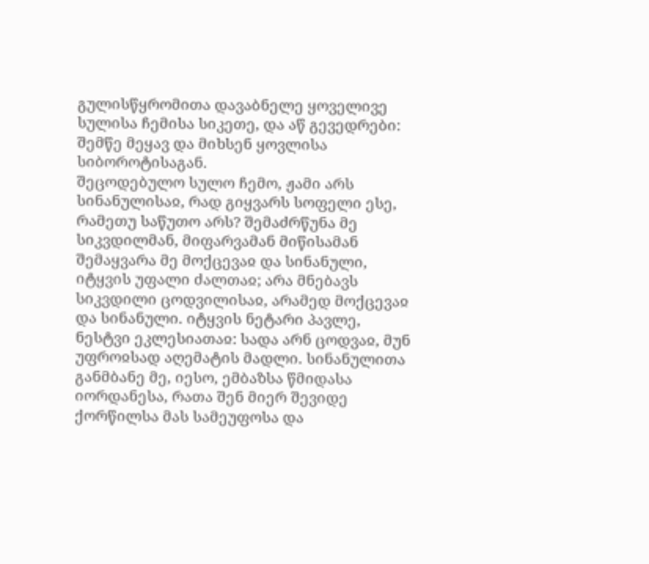გულისწყრომითა დავაბნელე ყოველივე სულისა ჩემისა სიკეთე, და აწ გევედრები: შემწე მეყავ და მიხსენ ყოვლისა სიბოროტისაგან.
შეცოდებულო სულო ჩემო, ჟამი არს სინანულისაჲ, რად გიყვარს სოფელი ესე, რამეთუ საწუთო არს? შემაძრწუნა მე სიკვდილმან, მიფარვამან მიწისამან შემაყვარა მე მოქცევაჲ და სინანული, იტყვის უფალი ძალთაჲ; არა მნებავს სიკვდილი ცოდვილისაჲ, არამედ მოქცევაჲ და სინანული. იტყვის ნეტარი პავლე, ნესტვი ეკლესიათაჲ: სადა არნ ცოდვაჲ, მუნ უფროჲსად აღემატის მადლი. სინანულითა განმბანე მე, იესო, ემბაზსა წმიდასა იორდანესა, რათა შენ მიერ შევიდე ქორწილსა მას სამეუფოსა და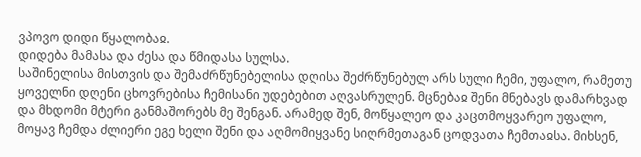ვპოვო დიდი წყალობაჲ.
დიდება მამასა და ძესა და წმიდასა სულსა.
საშინელისა მისთვის და შემაძრწუნებელისა დღისა შეძრწუნებულ არს სული ჩემი, უფალო, რამეთუ ყოველნი დღენი ცხოვრებისა ჩემისანი უდებებით აღვასრულენ. მცნებაჲ შენი მნებავს დამარხვად და მხდომი მტერი განმაშორებს მე შენგან. არამედ შენ, მოწყალეო და კაცთმოყვარეო უფალო, მოყავ ჩემდა ძლიერი ეგე ხელი შენი და აღმომიყვანე სიღრმეთაგან ცოდვათა ჩემთაჲსა. მიხსენ,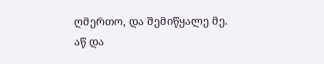ღმერთო, და შემიწყალე მე.
აწ და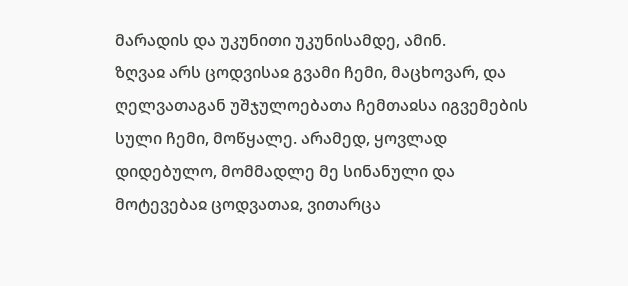მარადის და უკუნითი უკუნისამდე, ამინ.
ზღვაჲ არს ცოდვისაჲ გვამი ჩემი, მაცხოვარ, და ღელვათაგან უშჯულოებათა ჩემთაჲსა იგვემების სული ჩემი, მოწყალე. არამედ, ყოვლად დიდებულო, მომმადლე მე სინანული და მოტევებაჲ ცოდვათაჲ, ვითარცა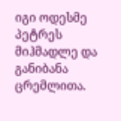იგი ოდესმე პეტრეს მიჰმადლე და განიბანა ცრემლითა.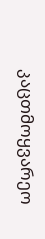კაცთმოყვარეო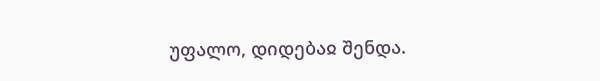უფალო, დიდებაჲ შენდა.